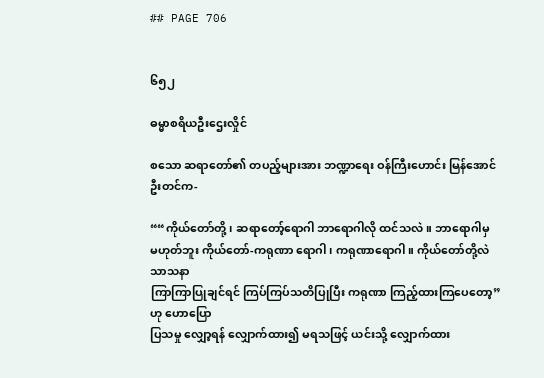## PAGE 706


၆၅၂

ဓမ္မာစရိယဦးဌေးလှိုင်

စသော ဆရာတော်၏ တပည့်များအား ဘဏ္ဍာရေး ဝန်ကြီးဟောင်း မြန်အောင် ဦးတင်က-

““ကိုယ်တော်တို့၊ ဆရာတော့်ရောဂါ ဘာရောဂါလို ထင်သလဲ။ ဘာရောဂါမှ
မဟုတ်ဘူး ကိုယ်တော်-ကရုဏာ ရောဂါ၊ ကရုဏာရောဂါ။ ကိုယ်တော်တို့လဲ သာသနာ
ကြာကြာပြုချင်ရင် ကြပ်ကြပ်သတိပြုပြီး ကရုဏာ ကြည့်ထားကြပေတော့” ဟု ဟောပြော
ပြသမှု လျှော့ရန် လျှောက်ထား၍ မရသဖြင့် ယင်းသို့ လျှောက်ထား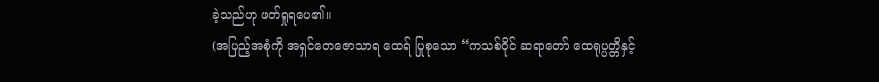ခဲ့သည်ဟု ဖတ်ရှုရပေ၏။
(အပြည့်အစုံကို အရှင်တေဇောသာရ ထေရ် ပြုစုသော “ကသစ်ဝိုင် ဆရာတော် ထေရုပ္ပတ္တိနှင့်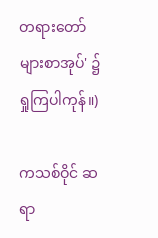တရားတော်များစာအုပ်' ၌ ရှုကြပါကုန်။)

ကသစ်ဝိုင် ဆရာ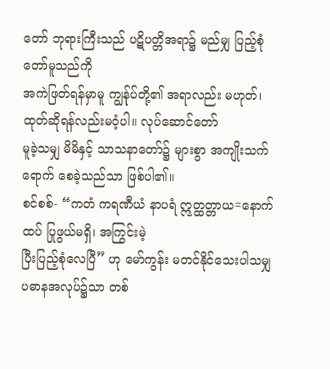တော် ဘုရားကြီးသည် ပဋိပတ္တိအရာ၌ မည်မျှ ပြည့်စုံတော်မူသည်ကို
အကဲဖြတ်ရန်မှာမူ ကျွန်ုပ်တို့၏ အရာလည်း မဟုတ်၊ ထုတ်ဆိုရန်လည်းမဝံ့ပါ။ လုပ်ဆောင်တော်
မူခဲ့သမျှ မိမိနှင့် သာသနာတော်၌ များစွာ အကျိုးသက်ရောက် စေခဲ့သည်သာ ဖြစ်ပါ၏။
စင်စစ်- “ကတံ ကရဏီယံ နာပရံ ဣတ္ထတ္တာယ=နောက်ထပ် ပြုဖွယ်မရှိ၊ အကြွင်းမဲ့
ပြီးပြည့်စုံလေပြီ” ဟု မော်ကွန်း မတင်နိုင်သေးပါသမျှ ပဓာနအလုပ်၌သာ တစ်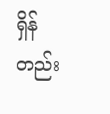ရှိန်တည်း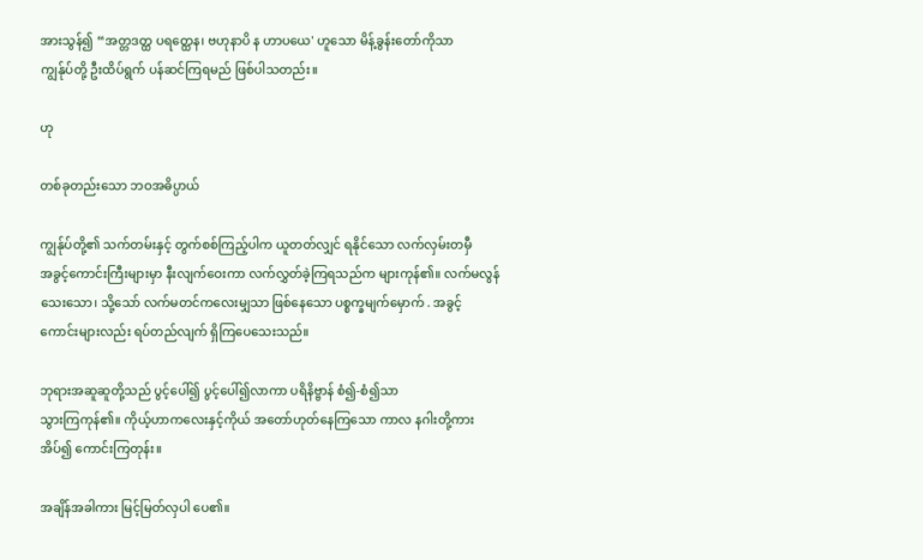အားသွန်၍ “အတ္တဒတ္ထ ပရတ္ထေန၊ ဗဟုနာပိ န ဟာပယေ' ဟူသော မိန့်ခွန်းတော်ကိုသာ
ကျွန်ုပ်တို့ ဦးထိပ်ရွက် ပန်ဆင်ကြရမည် ဖြစ်ပါသတည်း။

ဟု

တစ်ခုတည်းသော ဘဝအဓိပ္ပာယ်

ကျွန်ုပ်တို့၏ သက်တမ်းနှင့် တွက်စစ်ကြည့်ပါက ယူတတ်လျှင် ရနိုင်သော လက်လှမ်းတမှီ
အခွင့်ကောင်းကြီးများမှာ နီးလျက်ဝေးကာ လက်လွှတ်ခဲ့ကြရသည်က များကုန်၏။ လက်မလွန်
သေးသော၊ သို့သော် လက်မတင်ကလေးမျှသာ ဖြစ်နေသော ပစ္စက္ခမျက်မှောက် . အခွင့်
ကောင်းများလည်း ရပ်တည်လျက် ရှိကြပေသေးသည်။

ဘုရားအဆူဆူတို့သည် ပွင့်ပေါ်၍ ပွင့်ပေါ်၍လာကာ ပရိနိဗ္ဗာန် စံ၍-စံ၍သာ
သွားကြကုန်၏။ ကိုယ့်ဟာကလေးနှင့်ကိုယ် အတော်ဟုတ်နေကြသော ကာလ နဂါးတို့ကား
အိပ်၍ ကောင်းကြတုန်း။

အချိန်အခါကား မြင့်မြတ်လှပါ ပေ၏။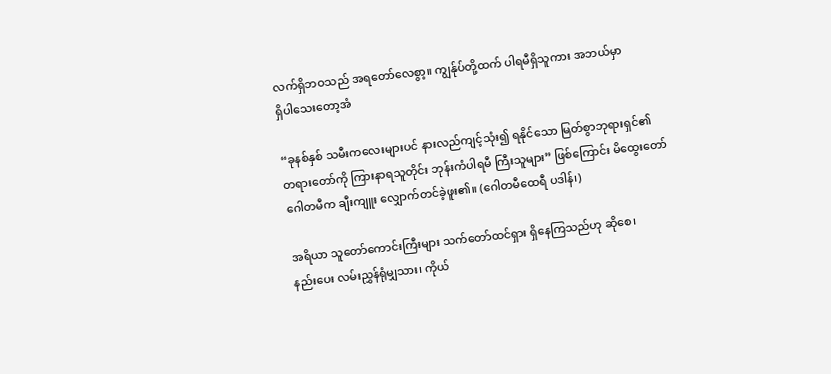လက်ရှိဘဝသည် အရတော်လေစွာ့။ ကျွန်ုပ်တို့ထက် ပါရမီရှိသူကား အဘယ်မှာ
ရှိပါသေးတော့အံ

“ခုနစ်နှစ် သမီးကလေးများပင် နားလည်ကျင့်သုံး၍ ရနိုင်သော မြတ်စွာဘုရားရှင်၏
တရားတော်ကို ကြားနာရသူတိုင်း ဘုန်းကံပါရမီ ကြီးသူများ” ဖြစ်ကြောင်း မိထွေးတော်
ဂေါတမီက ချီးကျူး လျှောက်တင်ခဲ့ဖူး၏။ (ဂေါတမီထေရီ ပဒါန်၊)

အရိယာ သူတော်ကောင်းကြီးများ သက်တော်ထင်ရှား ရှိနေကြသည်ဟု ဆိုစေ၊
နည်းပေး လမ်းညွှန်ရုံမျှသား၊ ကိုယ်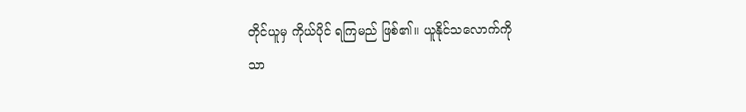တိုင်ယူမှ ကိုယ်ပိုင် ရကြမည် ဖြစ်၏။ ယူနိုင်သလောက်ကို
သာ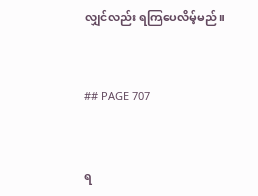လျှင်လည်း ရကြပေလိမ့်မည်။


## PAGE 707


ရ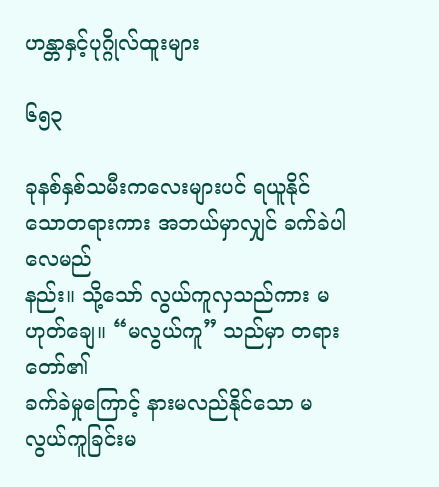ဟန္တာနှင့်ပုဂ္ဂိုလ်ထူးများ

၆၅၃

ခုနစ်နှစ်သမီးကလေးများပင် ရယူနိုင်သောတရားကား အဘယ်မှာလျှင် ခက်ခဲပါလေမည်
နည်း။ သို့သော် လွယ်ကူလှသည်ကား မဟုတ်ချေ။ “မလွယ်ကူ” သည်မှာ တရားတော်၏
ခက်ခဲမှုကြောင့် နားမလည်နိုင်သော မလွယ်ကူခြင်းမ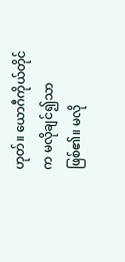ဟုတ်။ ယောဂီကိုယ်တိုင်က မလိုချင်၍သာ
ဖြစ်၏။ မလို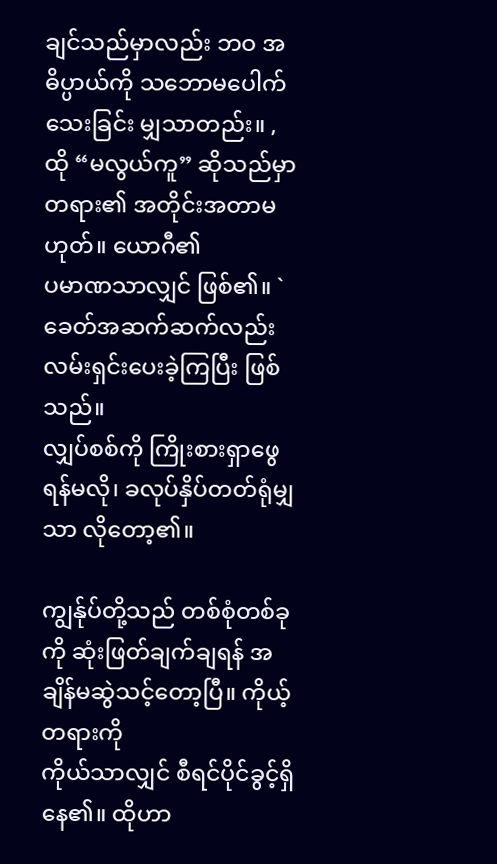ချင်သည်မှာလည်း ဘဝ အဓိပ္ပာယ်ကို သဘောမပေါက်သေးခြင်း မျှသာတည်း။ ,
ထို “မလွယ်ကူ” ဆိုသည်မှာ တရား၏ အတိုင်းအတာမဟုတ်။ ယောဂီ၏
ပမာဏသာလျှင် ဖြစ်၏။ `ခေတ်အဆက်ဆက်လည်း လမ်းရှင်းပေးခဲ့ကြပြီး ဖြစ်သည်။
လျှပ်စစ်ကို ကြိုးစားရှာဖွေရန်မလို၊ ခလုပ်နှိပ်တတ်ရုံမျှသာ လိုတော့၏။

ကျွန်ုပ်တို့သည် တစ်စုံတစ်ခုကို ဆုံးဖြတ်ချက်ချရန် အချိန်မဆွဲသင့်တော့ပြီ။ ကိုယ့်တရားကို
ကိုယ်သာလျှင် စီရင်ပိုင်ခွင့်ရှိနေ၏။ ထိုဟာ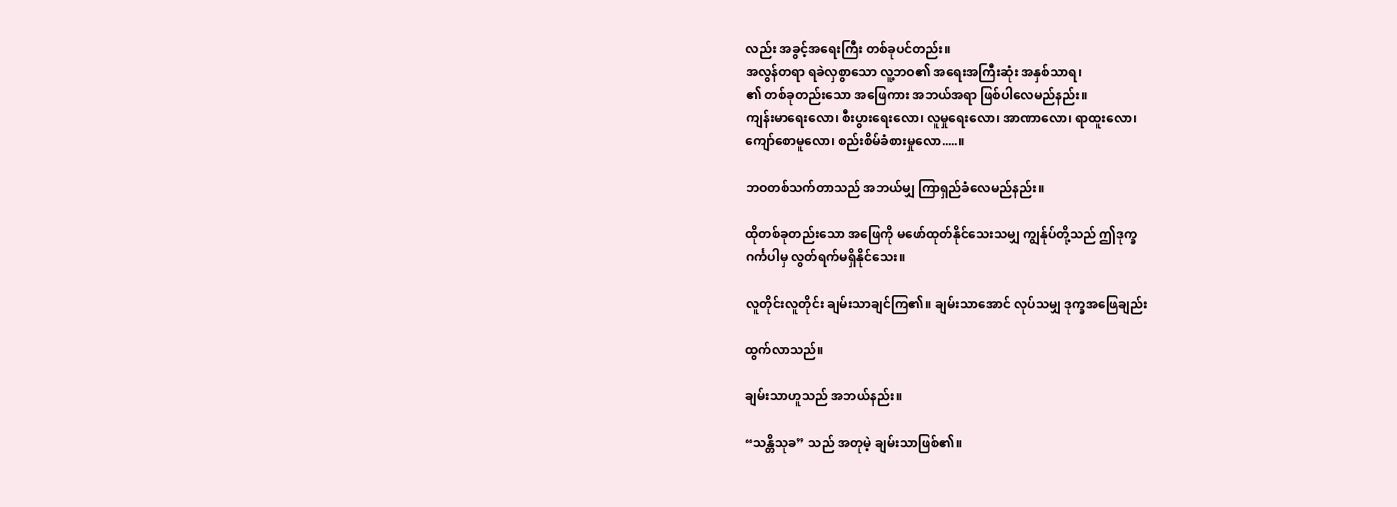လည်း အခွင့်အရေးကြီး တစ်ခုပင်တည်း။
အလွန်တရာ ရခဲလှစွာသော လူ့ဘဝ၏ အရေးအကြီးဆုံး အနှစ်သာရ၊
၏ တစ်ခုတည်းသော အဖြေကား အဘယ်အရာ ဖြစ်ပါလေမည်နည်း။
ကျန်းမာရေးလော၊ စီးပွားရေးလော၊ လူမှုရေးလော၊ အာဏာလော၊ ရာထူးလော၊
ကျော်စောမူလော၊ စည်းစိမ်ခံစားမှုလော.....။

ဘဝတစ်သက်တာသည် အဘယ်မျှ ကြာရှည်ခံလေမည်နည်း။

ထိုတစ်ခုတည်းသော အဖြေကို မဖော်ထုတ်နိုင်သေးသမျှ ကျွန်ုပ်တို့သည် ဤဒုက္ခ
ဂင်္ကပါမှ လွတ်ရက်မရှိနိုင်သေး။

လူတိုင်းလူတိုင်း ချမ်းသာချင်ကြ၏။ ချမ်းသာအောင် လုပ်သမျှ ဒုက္ခအဖြေချည်း

ထွက်လာသည်။

ချမ်းသာဟူသည် အဘယ်နည်း။

“သန္တိသုခ” သည် အတုမဲ့ ချမ်းသာဖြစ်၏။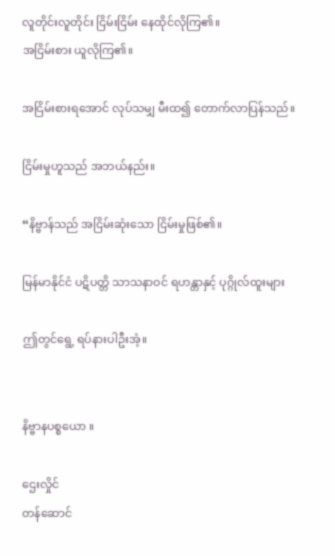လူတိုင်းလူတိုင်း ငြိမ်းငြိမ်း နေထိုင်လိုကြ၏။
အငြိမ်းစား ယူလိုကြ၏။

အငြိမ်းစားရအောင် လုပ်သမျှ မီးထ၍ တောက်လာပြန်သည်။

ငြိမ်းမှုဟူသည် အဘယ်နည်း။

“နိဗ္ဗာန်သည် အငြိမ်းဆုံးသော ငြိမ်းမှုဖြစ်၏။

မြန်မာနိုင်ငံ ပဋိပတ္တိ သာသနာဝင် ရဟန္တာနှင့် ပုဂ္ဂိုလ်ထူးများ

ဤတွင်ရွေ့ ရပ်နားပါဦးအံ့။


နိဗ္ဗာနပစ္စယော ။

ဌေးလှိုင်
တန်ဆောင်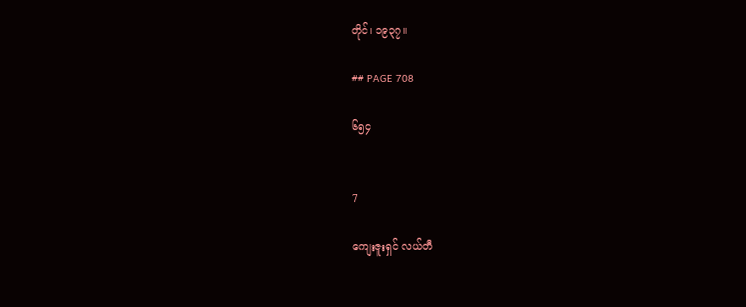တိုင်၊ ၁၉၃၇။

## PAGE 708

၆၅၄


7

ကျေးဇူးရှင် လယ်တီ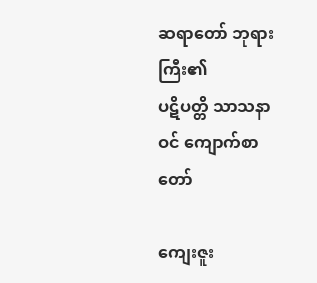ဆရာတော် ဘုရားကြီး၏
ပဋိပတ္တိ သာသနာဝင် ကျောက်စာတော်

ကျေးဇူး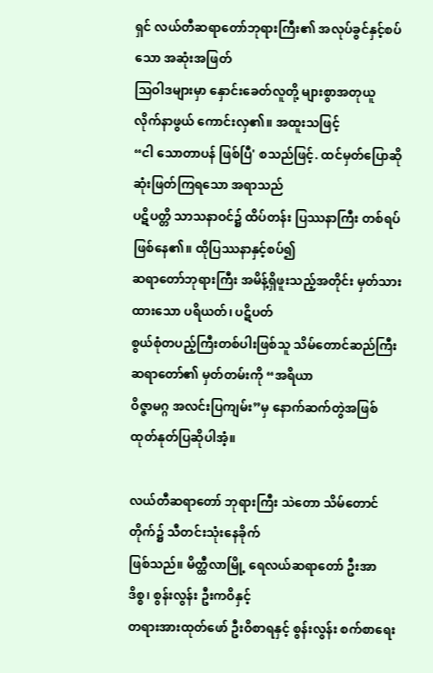ရှင် လယ်တီဆရာတော်ဘုရားကြီး၏ အလုပ်ခွင်နှင့်စပ်သော အဆုံးအဖြတ်
သြဝါဒများမှာ နှောင်းခေတ်လူတို့ များစွာအတုယူ လိုက်နာဖွယ် ကောင်းလှ၏။ အထူးသဖြင့်
“ငါ သောတာပန် ဖြစ်ပြီ' စသည်ဖြင့်. ထင်မှတ်ပြောဆို ဆုံးဖြတ်ကြရသော အရာသည်
ပဋိပတ္တိ သာသနာဝင်၌ ထိပ်တန်း ပြဿနာကြီး တစ်ရပ် ဖြစ်နေ၏။ ထိုပြဿနာနှင့်စပ်၍
ဆရာတော်ဘုရားကြီး အမိန့်ရှိဖူးသည့်အတိုင်း မှတ်သားထားသော ပရိယတ်၊ ပဋိပတ်
စွယ်စုံတပည့်ကြီးတစ်ပါးဖြစ်သူ သိမ်တောင်ဆည်ကြီး ဆရာတော်၏ မှတ်တမ်းကို “အရိယာ
ဝိဇ္ဇာမဂ္ဂ အလင်းပြကျမ်း”မှ နောက်ဆက်တွဲအဖြစ် ထုတ်နုတ်ပြဆိုပါအံ့။

လယ်တီဆရာတော် ဘုရားကြီး သဲတော သိမ်တောင်တိုက်၌ သီတင်းသုံးနေခိုက်
ဖြစ်သည်။ မိတ္ထီလာမြို့ ရေလယ်ဆရာတော် ဦးအာဒိစ္စ၊ စွန်းလွန်း ဦးကဝိနှင့်
တရားအားထုတ်ဖော် ဦးဝိစာရနှင့် စွန်းလွန်း စက်စာရေး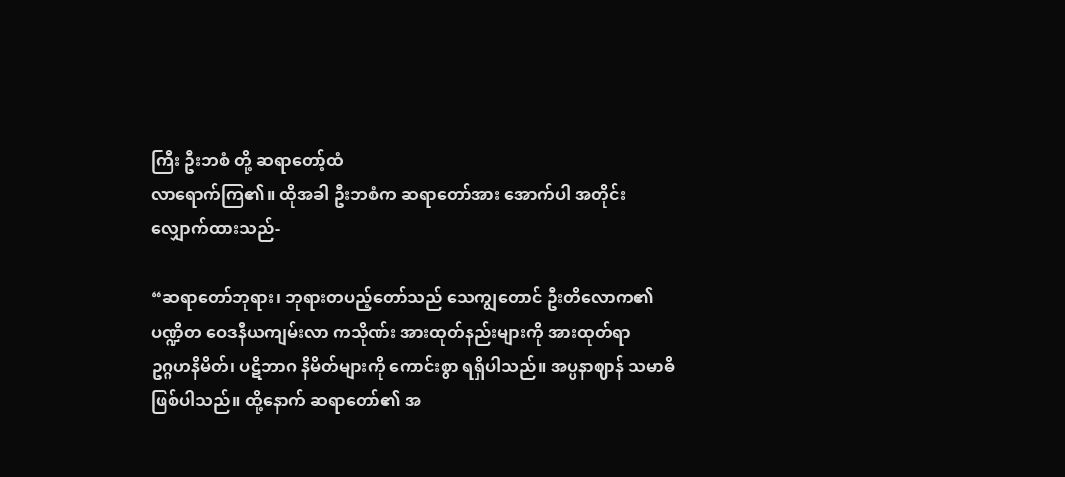ကြီး ဦးဘစံ တို့ ဆရာတော့်ထံ
လာရောက်ကြ၏။ ထိုအခါ ဦးဘစံက ဆရာတော်အား အောက်ပါ အတိုင်း
လျှောက်ထားသည်-

“ဆရာတော်ဘုရား၊ ဘုရားတပည့်တော်သည် သေကျွတောင် ဦးတိလောက၏
ပဏ္ဍိတ ဝေဒနီယကျမ်းလာ ကသိုဏ်း အားထုတ်နည်းများကို အားထုတ်ရာ
ဥဂ္ဂဟနိမိတ်၊ ပဋိဘာဂ နိမိတ်များကို ကောင်းစွာ ရရှိပါသည်။ အပ္ပနာဈာန် သမာဓိ
ဖြစ်ပါသည်။ ထို့နောက် ဆရာတော်၏ အ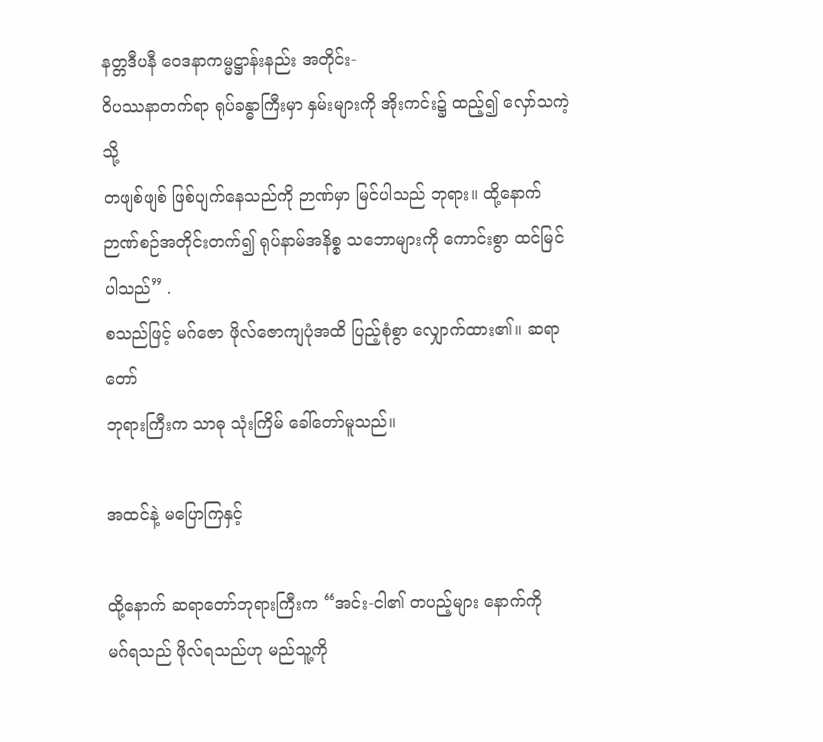နတ္တဒီပနီ ဝေဒနာကမ္မဋ္ဌာန်းနည်း အတိုင်း-
ဝိပဿနာတက်ရာ ရုပ်ခန္ဓာကြီးမှာ နှမ်းများကို အိုးကင်း၌ ထည့်၍ လှော်သကဲ့သို့
တဖျစ်ဖျစ် ဖြစ်ပျက်နေသည်ကို ဉာဏ်မှာ မြင်ပါသည် ဘုရား။ ထို့နောက်
ဉာဏ်စဉ်အတိုင်းတက်၍ ရုပ်နာမ်အနိစ္စ သဘောများကို ကောင်းစွာ ထင်မြင်ပါသည်” .
စသည်ဖြင့် မဂ်ဇော ဖိုလ်ဇောကျပုံအထိ ပြည့်စုံစွာ လျှောက်ထား၏။ ဆရာတော်
ဘုရားကြီးက သာဓု သုံးကြိမ် ခေါ်တော်မူသည်။

အထင်နဲ့ မပြောကြနှင့်

ထို့နောက် ဆရာတော်ဘုရားကြီးက “အင်း-ငါ၏ တပည့်များ နောက်ကို
မဂ်ရသည် ဖိုလ်ရသည်ဟု မည်သူ့ကို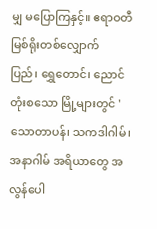မျှ မပြောကြနှင့်။ ဧရာဝတီ မြစ်ရိုးတစ်လျှောက်
ပြည်၊ ရွှေတောင်၊ ညောင်တုံးစသော မြို့များတွင် 'သောတာပန်၊ သကဒါဂါမ်၊
အနာဂါမ် အရိယာတွေ အလွန်ပေါ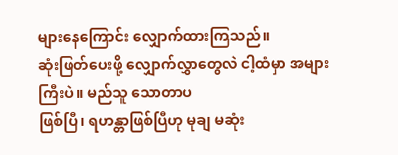များနေကြောင်း လျှောက်ထားကြသည်။
ဆုံးဖြတ်ပေးဖို့ လျှောက်လွှာတွေလဲ ငါ့ထံမှာ အများကြီးပဲ။ မည်သူ သောတာပ
ဖြစ်ပြီ၊ ရဟန္တာဖြစ်ပြီဟု မုချ မဆုံး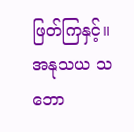ဖြတ်ကြနှင့်။ အနုသယ သဘော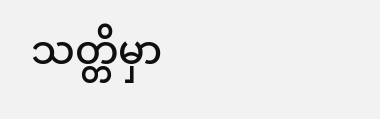သတ္တိမှာ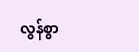လွန်စွာ